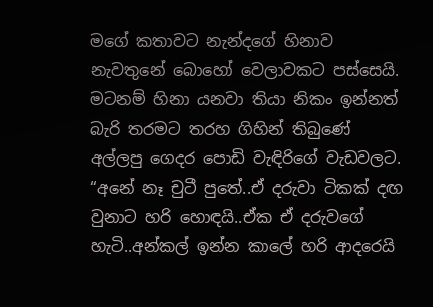මගේ කතාවට නැන්දගේ හිනාව නැවතුනේ බොහෝ වෙලාවකට පස්සෙයි. මටනම් හිනා යනවා තියා නිකං ඉන්නත් බැරි තරමට තරහ ගිහින් තිබුණේ අල්ලපු ගෙදර පොඩි වැඳිරිගේ වැඩවලට.
“අනේ නෑ චුටී පුතේ..ඒ දරුවා ටිකක් දඟ වුනාට හරි හොඳයි..ඒක ඒ දරුවගේ හැටි..අන්කල් ඉන්න කාලේ හරි ආදරෙයි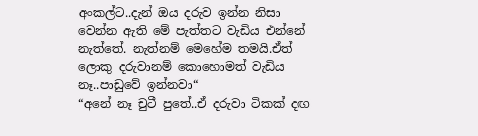අංකල්ට..දැන් ඔය දරුව ඉන්න නිසා වෙන්න ඇති මේ පැත්තට වැඩිය එන්නේ නැත්තේ. නැත්නම් මෙහේම තමයි.ඒත් ලොකු දරුවානම් කොහොමත් වැඩිය නෑ..පාඩුවේ ඉන්නවා“
“අනේ නෑ චුටී පුතේ..ඒ දරුවා ටිකක් දඟ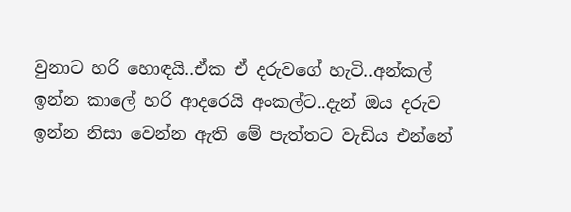වුනාට හරි හොඳයි..ඒක ඒ දරුවගේ හැටි..අන්කල් ඉන්න කාලේ හරි ආදරෙයි අංකල්ට..දැන් ඔය දරුව ඉන්න නිසා වෙන්න ඇති මේ පැත්තට වැඩිය එන්නේ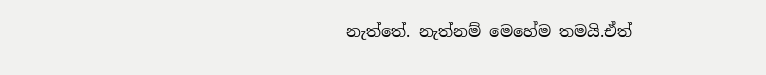නැත්තේ. නැත්නම් මෙහේම තමයි.ඒත්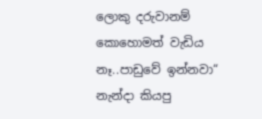ලොකු දරුවානම් කොහොමත් වැඩිය නෑ..පාඩුවේ ඉන්නවා“
නැන්දා කියපු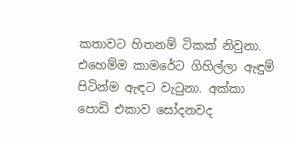කතාවට හිතනම් ටිකක් නිවුනා. එහෙම්ම කාමරේට ගිහිල්ලා ඇඳුම් පිටින්ම ඇඳට වැටුනා. අක්කා පොඩි එකාව සෝදනවද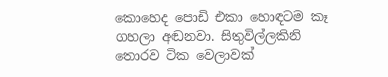කොහෙද පොඩි එකා හොඳටම කෑ ගහලා අඬනවා. සිතුවිල්ලකිනි තොරව ටික වෙලාවක්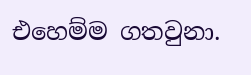එහෙම්ම ගතවුනා.